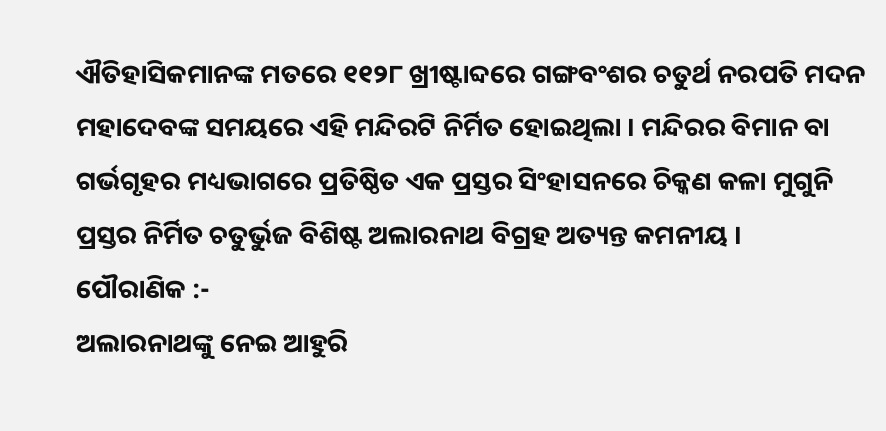ଐତିହାସିକମାନଙ୍କ ମତରେ ୧୧୨୮ ଖ୍ରୀଷ୍ଟାବ୍ଦରେ ଗଙ୍ଗବଂଶର ଚତୁର୍ଥ ନରପତି ମଦନ ମହାଦେବଙ୍କ ସମୟରେ ଏହି ମନ୍ଦିରଟି ନିର୍ମିତ ହୋଇଥିଲା । ମନ୍ଦିରର ବିମାନ ବା ଗର୍ଭଗୃହର ମଧ୍ୟଭାଗରେ ପ୍ରତିଷ୍ଠିତ ଏକ ପ୍ରସ୍ତର ସିଂହାସନରେ ଚିକ୍କଣ କଳା ମୁଗୁନି ପ୍ରସ୍ତର ନିର୍ମିତ ଚତୁର୍ଭୁଜ ବିଶିଷ୍ଟ ଅଲାରନାଥ ବିଗ୍ରହ ଅତ୍ୟନ୍ତ କମନୀୟ ।
ପୌରାଣିକ :-
ଅଲାରନାଥଙ୍କୁ ନେଇ ଆହୁରି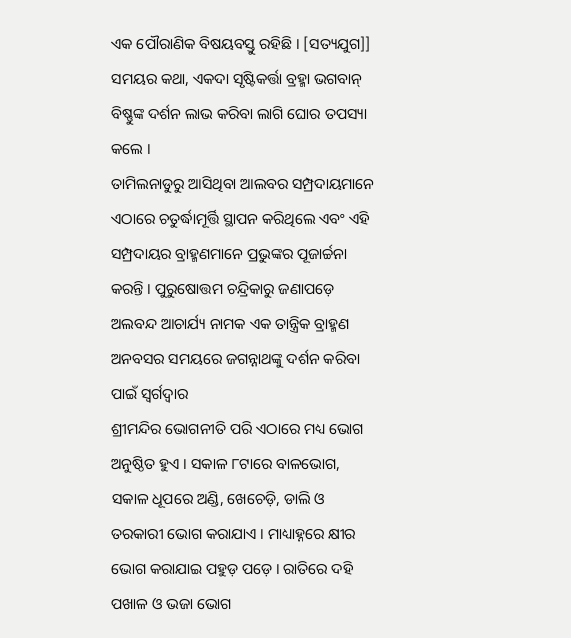ଏକ ପୌରାଣିକ ବିଷୟବସ୍ତୁ ରହିଛି । [ସତ୍ୟଯୁଗ]] ସମୟର କଥା, ଏକଦା ସୃଷ୍ଟିକର୍ତ୍ତା ବ୍ରହ୍ମା ଭଗବାନ୍ ବିଷ୍ଣୁଙ୍କ ଦର୍ଶନ ଲାଭ କରିବା ଲାଗି ଘୋର ତପସ୍ୟା କଲେ ।
ତାମିଲନାଡୁରୁ ଆସିଥିବା ଆଲବର ସମ୍ପ୍ରଦାୟମାନେ ଏଠାରେ ଚତୁର୍ଦ୍ଧାମୂର୍ତ୍ତି ସ୍ଥାପନ କରିଥିଲେ ଏବଂ ଏହି ସମ୍ପ୍ରଦାୟର ବ୍ରାହ୍ମଣମାନେ ପ୍ରଭୁଙ୍କର ପୂଜାର୍ଚ୍ଚନା କରନ୍ତି । ପୁରୁଷୋତ୍ତମ ଚନ୍ଦ୍ରିକାରୁ ଜଣାପଡ଼େ ଅଲବନ୍ଦ ଆଚାର୍ଯ୍ୟ ନାମକ ଏକ ତାନ୍ତ୍ରିକ ବ୍ରାହ୍ମଣ ଅନବସର ସମୟରେ ଜଗନ୍ନାଥଙ୍କୁ ଦର୍ଶନ କରିବା ପାଇଁ ସ୍ୱର୍ଗଦ୍ୱାର
ଶ୍ରୀମନ୍ଦିର ଭୋଗନୀତି ପରି ଏଠାରେ ମଧ୍ୟ ଭୋଗ ଅନୁଷ୍ଠିତ ହୁଏ । ସକାଳ ୮ଟାରେ ବାଳଭୋଗ, ସକାଳ ଧୂପରେ ଅଣ୍ଡି, ଖେଚେଡ଼ି, ଡାଲି ଓ ତରକାରୀ ଭୋଗ କରାଯାଏ । ମାଧ୍ୟାହ୍ନରେ କ୍ଷୀର ଭୋଗ କରାଯାଇ ପହୁଡ଼ ପଡ଼େ । ରାତିରେ ଦହି ପଖାଳ ଓ ଭଜା ଭୋଗ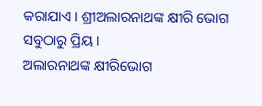କରାଯାଏ । ଶ୍ରୀଅଲାରନାଥଙ୍କ କ୍ଷୀରି ଭୋଗ ସବୁଠାରୁ ପ୍ରିୟ ।
ଅଲାରନାଥଙ୍କ କ୍ଷୀରିଭୋଗ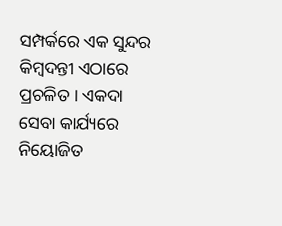ସମ୍ପର୍କରେ ଏକ ସୁନ୍ଦର କିମ୍ବଦନ୍ତୀ ଏଠାରେ ପ୍ରଚଳିତ । ଏକଦା ସେବା କାର୍ଯ୍ୟରେ ନିୟୋଜିତ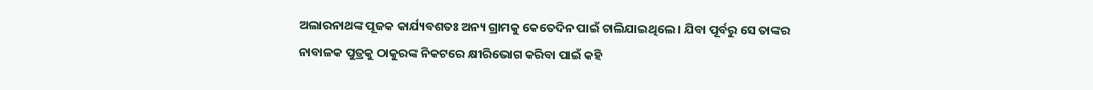ଅଲାରନାଥଙ୍କ ପୂଜକ କାର୍ଯ୍ୟବଶତଃ ଅନ୍ୟ ଗ୍ରାମକୁ କେତେଦିନ ପାଇଁ ଚାଲିଯାଇଥିଲେ । ଯିବା ପୂର୍ବରୁ ସେ ତାଙ୍କର ନାବାଳକ ପୁତ୍ରକୁ ଠାକୁରଙ୍କ ନିକଟରେ କ୍ଷୀରିଭୋଗ କରିବା ପାଇଁ କହି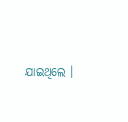ଯାଇଥିଲେ ।